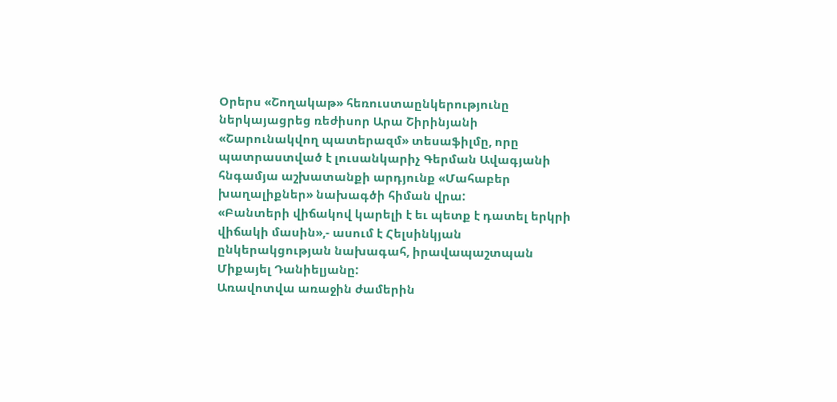Օրերս «Շողակաթ» հեռուստաընկերությունը ներկայացրեց ռեժիսոր Արա Շիրինյանի «Շարունակվող պատերազմ» տեսաֆիլմը, որը պատրաստված է լուսանկարիչ Գերման Ավագյանի հնգամյա աշխատանքի արդյունք «Մահաբեր խաղալիքներ» նախագծի հիման վրա:
«Բանտերի վիճակով կարելի է եւ պետք է դատել երկրի վիճակի մասին»,- ասում է Հելսինկյան ընկերակցության նախագահ, իրավապաշտպան Միքայել Դանիելյանը:
Առավոտվա առաջին ժամերին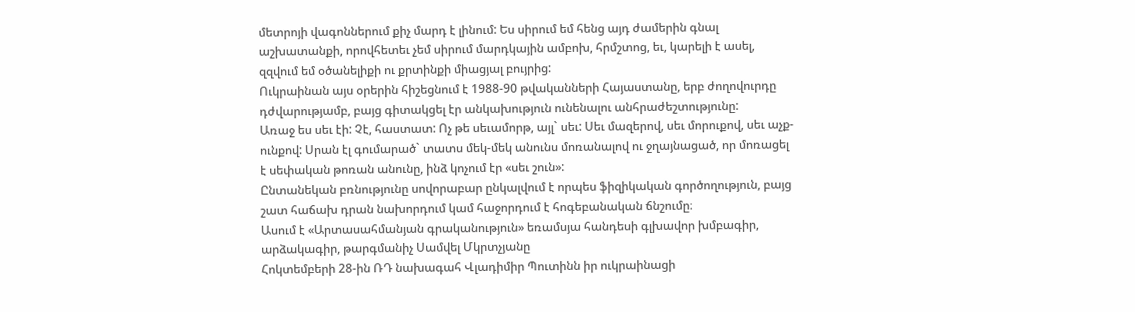մետրոյի վագոններում քիչ մարդ է լինում: Ես սիրում եմ հենց այդ ժամերին գնալ աշխատանքի, որովհետեւ չեմ սիրում մարդկային ամբոխ, հրմշտոց, եւ, կարելի է ասել, զզվում եմ օծանելիքի ու քրտինքի միացյալ բույրից:
Ուկրաինան այս օրերին հիշեցնում է 1988-90 թվականների Հայաստանը, երբ ժողովուրդը դժվարությամբ, բայց գիտակցել էր անկախություն ունենալու անհրաժեշտությունը:
Առաջ ես սեւ էի: Չէ, հաստատ: Ոչ թե սեւամորթ, այլ` սեւ: Սեւ մազերով, սեւ մորուքով, սեւ աչք-ունքով: Սրան էլ գումարած` տատս մեկ-մեկ անունս մոռանալով ու ջղայնացած, որ մոռացել է սեփական թոռան անունը, ինձ կոչում էր «սեւ շուն»:
Ընտանեկան բռնությունը սովորաբար ընկալվում է որպես ֆիզիկական գործողություն, բայց շատ հաճախ դրան նախորդում կամ հաջորդում է հոգեբանական ճնշումը։
Ասում է «Արտասահմանյան գրականություն» եռամսյա հանդեսի գլխավոր խմբագիր, արձակագիր, թարգմանիչ Սամվել Մկրտչյանը
Հոկտեմբերի 28-ին ՌԴ նախագահ Վլադիմիր Պուտինն իր ուկրաինացի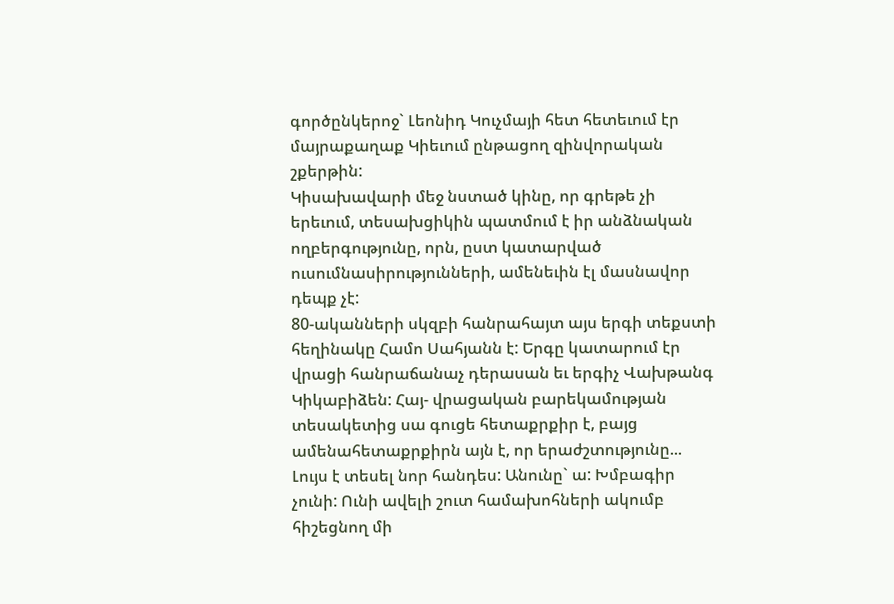գործընկերոջ` Լեոնիդ Կուչմայի հետ հետեւում էր մայրաքաղաք Կիեւում ընթացող զինվորական շքերթին:
Կիսախավարի մեջ նստած կինը, որ գրեթե չի երեւում, տեսախցիկին պատմում է իր անձնական ողբերգությունը, որն, ըստ կատարված ուսումնասիրությունների, ամենեւին էլ մասնավոր դեպք չէ:
80-ականների սկզբի հանրահայտ այս երգի տեքստի հեղինակը Համո Սահյանն է: Երգը կատարում էր վրացի հանրաճանաչ դերասան եւ երգիչ Վախթանգ Կիկաբիձեն: Հայ- վրացական բարեկամության տեսակետից սա գուցե հետաքրքիր է, բայց ամենահետաքրքիրն այն է, որ երաժշտությունը...
Լույս է տեսել նոր հանդես: Անունը` ա: Խմբագիր չունի: Ունի ավելի շուտ համախոհների ակումբ հիշեցնող մի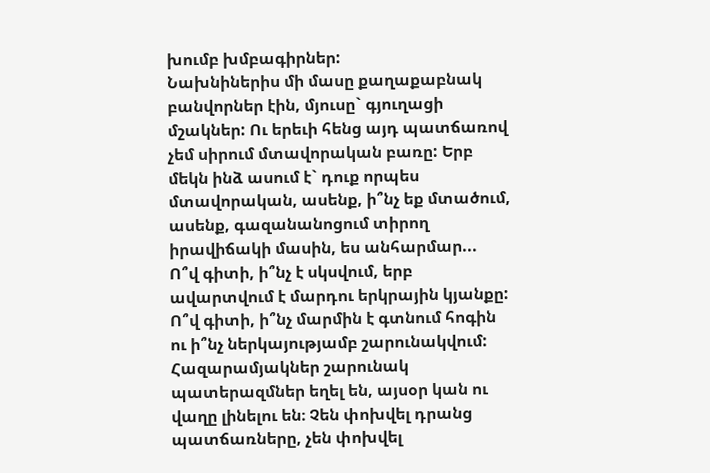խումբ խմբագիրներ:
Նախնիներիս մի մասը քաղաքաբնակ բանվորներ էին, մյուսը` գյուղացի մշակներ: Ու երեւի հենց այդ պատճառով չեմ սիրում մտավորական բառը: Երբ մեկն ինձ ասում է` դուք որպես մտավորական, ասենք, ի՞նչ եք մտածում, ասենք, գազանանոցում տիրող իրավիճակի մասին, ես անհարմար...
Ո՞վ գիտի, ի՞նչ է սկսվում, երբ ավարտվում է մարդու երկրային կյանքը: Ո՞վ գիտի, ի՞նչ մարմին է գտնում հոգին ու ի՞նչ ներկայությամբ շարունակվում:
Հազարամյակներ շարունակ պատերազմներ եղել են, այսօր կան ու վաղը լինելու են։ Չեն փոխվել դրանց պատճառները, չեն փոխվել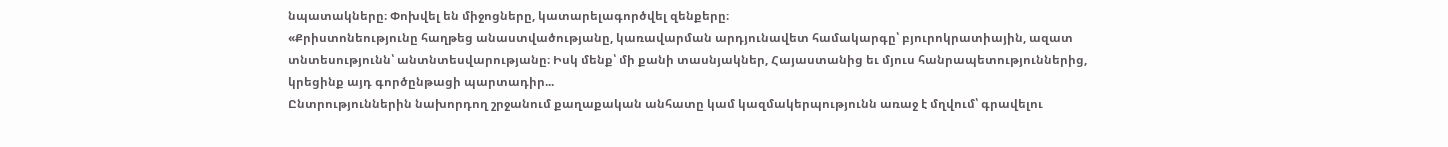նպատակները։ Փոխվել են միջոցները, կատարելագործվել զենքերը։
«Քրիստոնեությունը հաղթեց անաստվածությանը, կառավարման արդյունավետ համակարգը՝ բյուրոկրատիային, ազատ տնտեսությունն՝ անտնտեսվարությանը։ Իսկ մենք՝ մի քանի տասնյակներ, Հայաստանից եւ մյուս հանրապետություններից, կրեցինք այդ գործընթացի պարտադիր...
Ընտրություններին նախորդող շրջանում քաղաքական անհատը կամ կազմակերպությունն առաջ է մղվում՝ գրավելու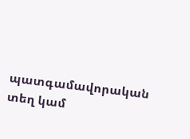պատգամավորական տեղ կամ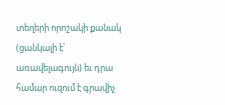տեղերի որոշակի քանակ (ցանկալի է՝ առավելագույն) եւ դրա համար ուզում է գրավիչ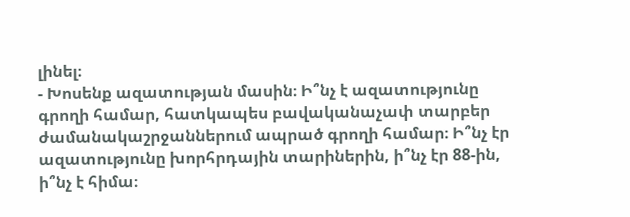լինել։
- Խոսենք ազատության մասին։ Ի՞նչ է ազատությունը գրողի համար, հատկապես բավականաչափ տարբեր ժամանակաշրջաններում ապրած գրողի համար։ Ի՞նչ էր ազատությունը խորհրդային տարիներին, ի՞նչ էր 88-ին, ի՞նչ է հիմա։